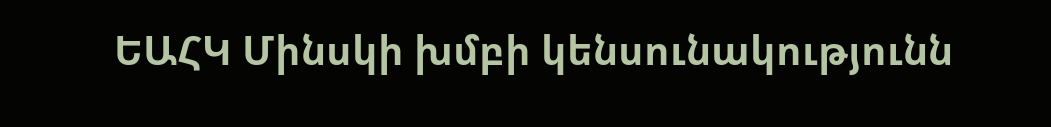ԵԱՀԿ Մինսկի խմբի կենսունակությունն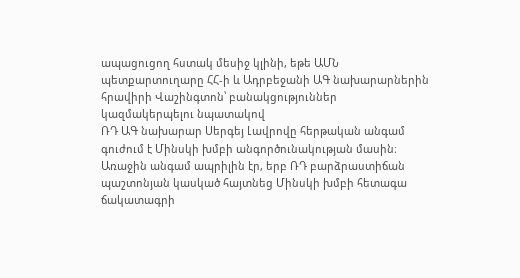ապացուցող հստակ մեսիջ կլինի, եթե ԱՄՆ պետքարտուղարը ՀՀ-ի և Ադրբեջանի ԱԳ նախարարներին հրավիրի Վաշինգտոն՝ բանակցություններ կազմակերպելու նպատակով
ՌԴ ԱԳ նախարար Սերգեյ Լավրովը հերթական անգամ գուժում է Մինսկի խմբի անգործունակության մասին։ Առաջին անգամ ապրիլին էր, երբ ՌԴ բարձրաստիճան պաշտոնյան կասկած հայտնեց Մինսկի խմբի հետագա ճակատագրի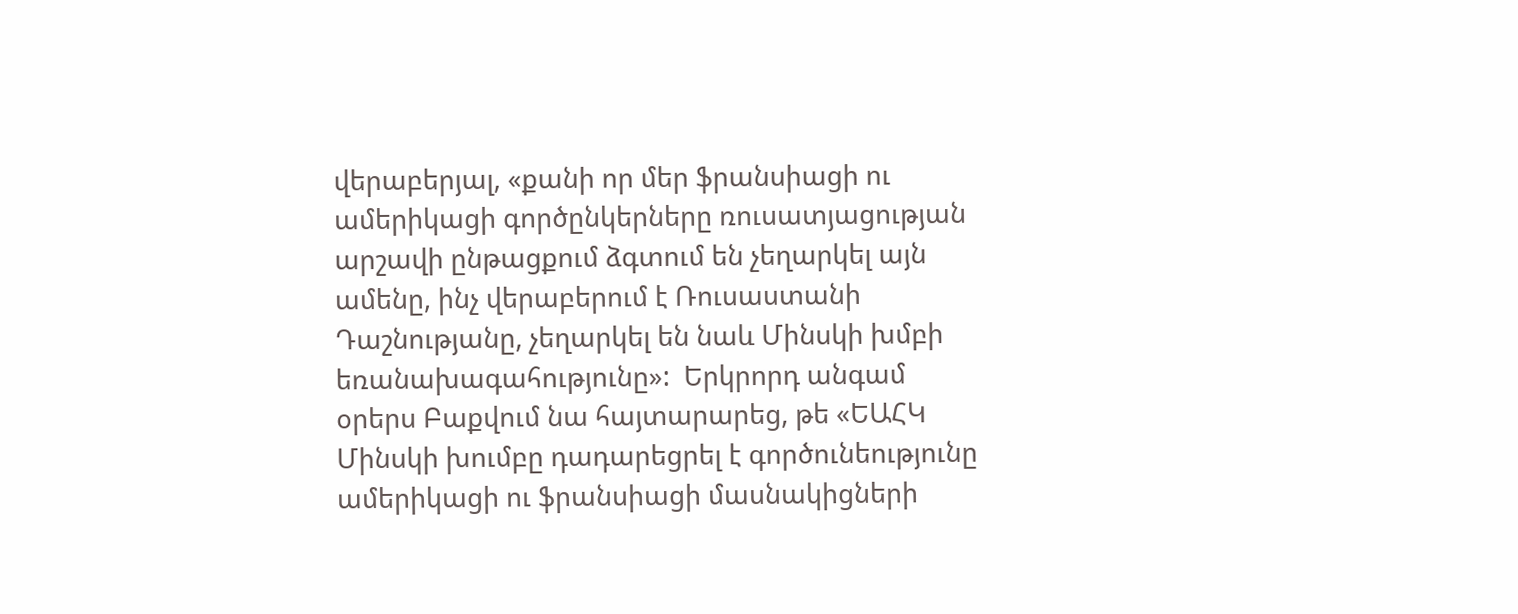վերաբերյալ, «քանի որ մեր ֆրանսիացի ու ամերիկացի գործընկերները ռուսատյացության արշավի ընթացքում ձգտում են չեղարկել այն ամենը, ինչ վերաբերում է Ռուսաստանի Դաշնությանը, չեղարկել են նաև Մինսկի խմբի եռանախագահությունը»:  Երկրորդ անգամ օրերս Բաքվում նա հայտարարեց, թե «ԵԱՀԿ Մինսկի խումբը դադարեցրել է գործունեությունը ամերիկացի ու ֆրանսիացի մասնակիցների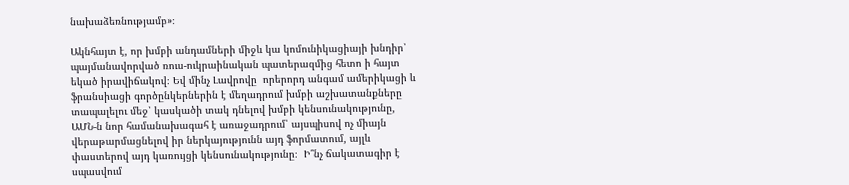նախաձեռնությամբ»։

Ակնհայտ է, որ խմբի անդամների միջև կա կոմունիկացիայի խնդիր՝ պայմանավորված ռուս-ուկրաինական պատերազմից հետո ի հայտ եկած իրավիճակով։ Եվ մինչ Լավրովը  որերորդ անգամ ամերիկացի և ֆրանսիացի գործընկերներին է մեղադրում խմբի աշխատանքները տապալելու մեջ՝ կասկածի տակ դնելով խմբի կենսունակությունը, ԱՄՆ-ն նոր համանախագահ է առաջադրում՝ այսպիսով ոչ միայն վերաթարմացնելով իր ներկայությունն այդ ֆորմատում, այլև փաստերով այդ կառույցի կենսունակությունը։  Ի՞նչ ճակատագիր է սպասվում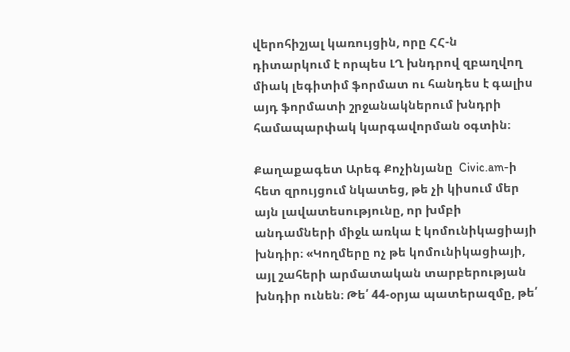վերոհիշյալ կառույցին, որը ՀՀ-ն դիտարկում է որպես ԼՂ խնդրով զբաղվող միակ լեգիտիմ ֆորմատ ու հանդես է գալիս այդ ֆորմատի շրջանակներում խնդրի համապարփակ կարգավորման օգտին։

Քաղաքագետ Արեգ Քոչինյանը  Civic.am-ի հետ զրույցում նկատեց, թե չի կիսում մեր այն լավատեսությունը, որ խմբի անդամների միջև առկա է կոմունիկացիայի խնդիր։ «Կողմերը ոչ թե կոմունիկացիայի, այլ շահերի արմատական տարբերության խնդիր ունեն։ Թե՛ 44-օրյա պատերազմը, թե՛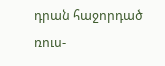դրան հաջորդած ռուս-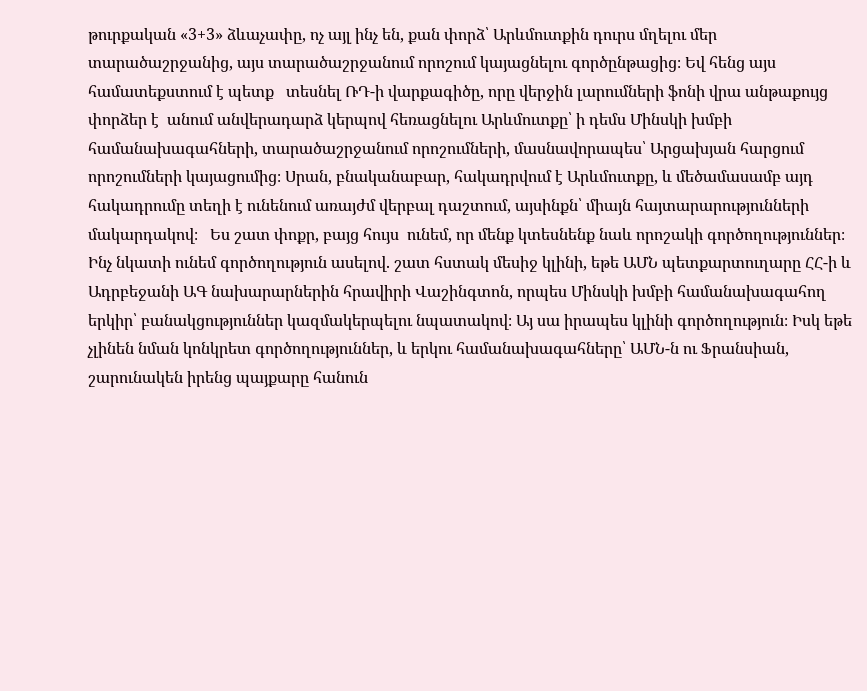թուրքական «3+3» ձևաչափը, ոչ այլ ինչ են, քան փորձ՝ Արևմուտքին դուրս մղելու մեր տարածաշրջանից, այս տարածաշրջանում որոշում կայացնելու գործընթացից։ Եվ հենց այս համատեքստում է պետք   տեսնել ՌԴ-ի վարքագիծը, որը վերջին լարումների ֆոնի վրա անթաքույց փորձեր է  անում անվերադարձ կերպով հեռացնելու Արևմուտքը՝ ի դեմս Մինսկի խմբի համանախագահների, տարածաշրջանում որոշումների, մասնավորապես՝ Արցախյան հարցում որոշումների կայացումից։ Սրան, բնականաբար, հակադրվում է Արևմուտքը, և մեծամասամբ այդ հակադրումը տեղի է ունենում առայժմ վերբալ դաշտում, այսինքն՝ միայն հայտարարությունների  մակարդակով։   Ես շատ փոքր, բայց հույս  ունեմ, որ մենք կտեսնենք նաև որոշակի գործողություններ։ Ինչ նկատի ունեմ գործողություն ասելով. շատ հստակ մեսիջ կլինի, եթե ԱՄՆ պետքարտուղարը ՀՀ-ի և Ադրբեջանի ԱԳ նախարարներին հրավիրի Վաշինգտոն, որպես Մինսկի խմբի համանախագահող երկիր՝ բանակցություններ կազմակերպելու նպատակով։ Այ սա իրապես կլինի գործողություն։ Իսկ եթե չլինեն նման կոնկրետ գործողություններ, և երկու համանախագահները՝ ԱՄՆ-ն ու Ֆրանսիան, շարունակեն իրենց պայքարը հանուն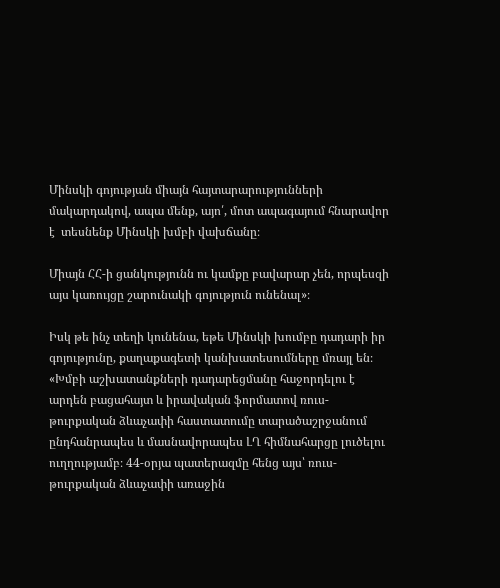Մինսկի գոյության միայն հայտարարությունների մակարդակով, ապա մենք, այո՛, մոտ ապագայում հնարավոր է  տեսնենք Մինսկի խմբի վախճանը։

Միայն ՀՀ-ի ցանկությունն ու կամքը բավարար չեն, որպեսզի այս կառույցը շարունակի գոյություն ունենալ»։

Իսկ թե ինչ տեղի կունենա, եթե Մինսկի խումբը դադարի իր գոյությունը, քաղաքագետի կանխատեսումները մռայլ են։ «Խմբի աշխատանքների դադարեցմանը հաջորդելու է արդեն բացահայտ և իրավական ֆորմատով ռուս-թուրքական ձևաչափի հաստատումը տարածաշրջանում ընդհանրապես և մասնավորապես ԼՂ հիմնահարցը լուծելու ուղղությամբ։ 44-օրյա պատերազմը հենց այս՝ ռուս-թուրքական ձևաչափի առաջին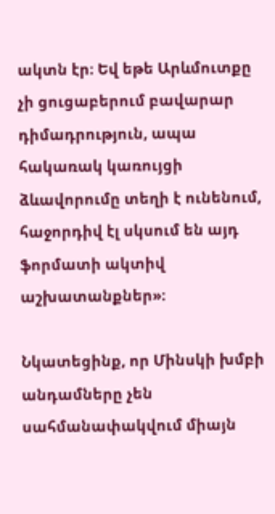ակտն էր։ Եվ եթե Արևմուտքը չի ցուցաբերում բավարար դիմադրություն, ապա հակառակ կառույցի ձևավորումը տեղի է ունենում, հաջորդիվ էլ սկսում են այդ ֆորմատի ակտիվ  աշխատանքներ»։

Նկատեցինք, որ Մինսկի խմբի անդամները չեն սահմանափակվում միայն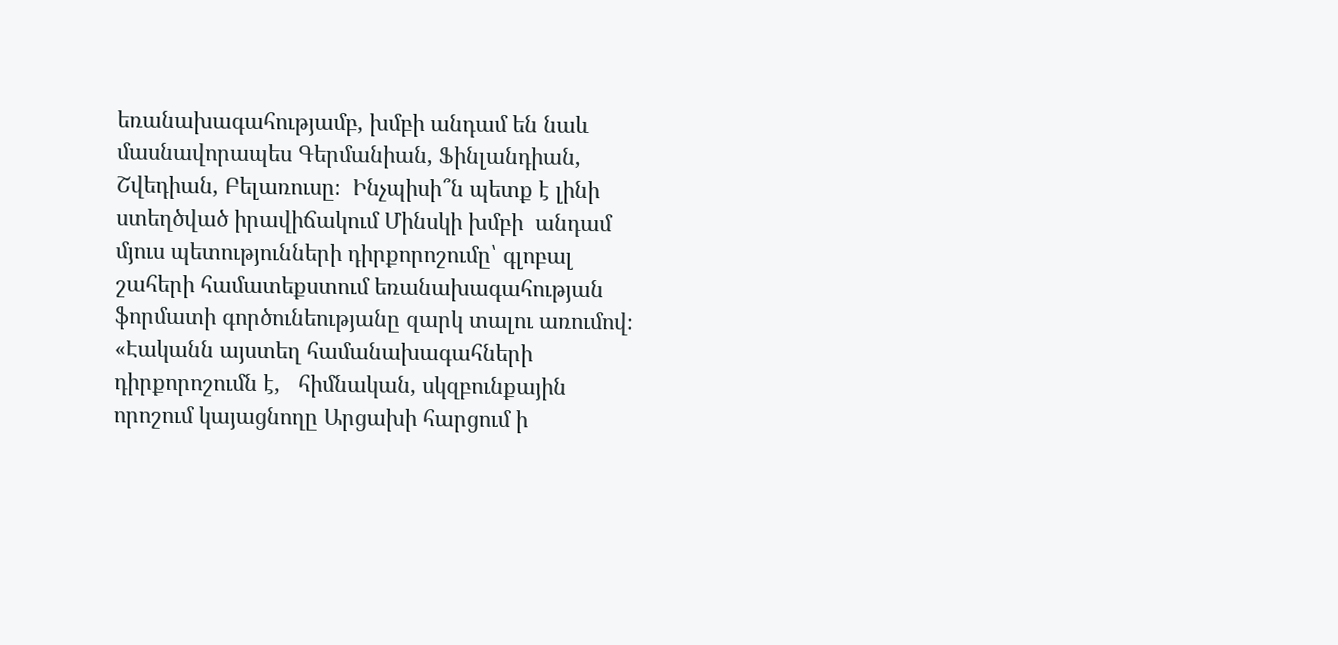եռանախագահությամբ, խմբի անդամ են նաև մասնավորապես Գերմանիան, Ֆինլանդիան, Շվեդիան, Բելառուսը։  Ինչպիսի՞ն պետք է լինի ստեղծված իրավիճակում Մինսկի խմբի  անդամ մյուս պետությունների դիրքորոշումը՝ գլոբալ շահերի համատեքստում եռանախագահության ֆորմատի գործունեությանը զարկ տալու առումով։ «Էականն այստեղ համանախագահների դիրքորոշումն է,   հիմնական, սկզբունքային  որոշում կայացնողը Արցախի հարցում ի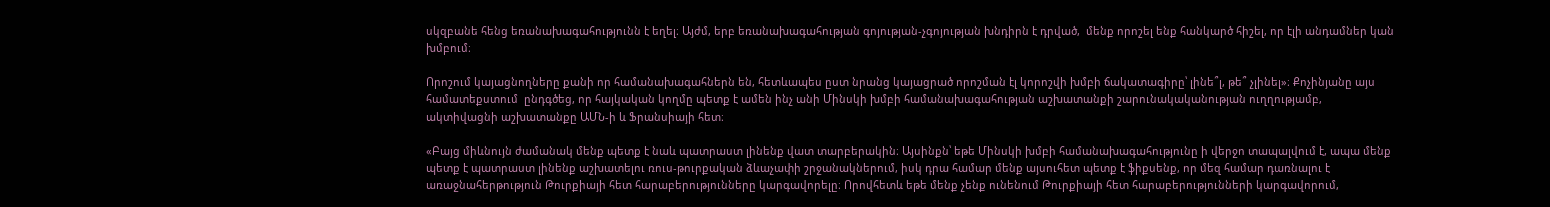սկզբանե հենց եռանախագահությունն է եղել։ Այժմ, երբ եռանախագահության գոյության-չգոյության խնդիրն է դրված,  մենք որոշել ենք հանկարծ հիշել, որ էլի անդամներ կան խմբում։

Որոշում կայացնողները քանի որ համանախագահներն են, հետևապես ըստ նրանց կայացրած որոշման էլ կորոշվի խմբի ճակատագիրը՝ լինե՞լ, թե՞ չլինել»։ Քոչինյանը այս համատեքստում  ընդգծեց, որ հայկական կողմը պետք է ամեն ինչ անի Մինսկի խմբի համանախագահության աշխատանքի շարունակականության ուղղությամբ, ակտիվացնի աշխատանքը ԱՄՆ-ի և Ֆրանսիայի հետ։

«Բայց միևնույն ժամանակ մենք պետք է նաև պատրաստ լինենք վատ տարբերակին։ Այսինքն՝ եթե Մինսկի խմբի համանախագահությունը ի վերջո տապալվում է, ապա մենք պետք է պատրաստ լինենք աշխատելու ռուս-թուրքական ձևաչափի շրջանակներում, իսկ դրա համար մենք այսուհետ պետք է ֆիքսենք, որ մեզ համար դառնալու է առաջնահերթություն Թուրքիայի հետ հարաբերությունները կարգավորելը։ Որովհետև եթե մենք չենք ունենում Թուրքիայի հետ հարաբերությունների կարգավորում,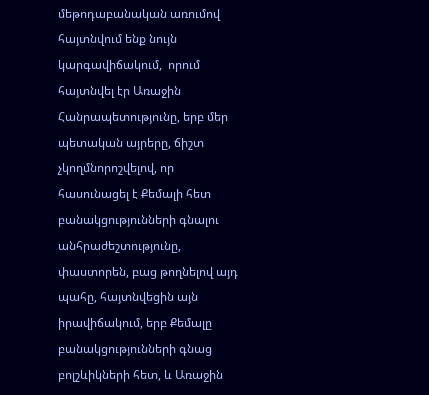մեթոդաբանական առումով հայտնվում ենք նույն կարգավիճակում,  որում հայտնվել էր Առաջին Հանրապետությունը, երբ մեր պետական այրերը, ճիշտ չկողմնորոշվելով, որ հասունացել է Քեմալի հետ բանակցությունների գնալու անհրաժեշտությունը, փաստորեն, բաց թողնելով այդ պահը, հայտնվեցին այն իրավիճակում, երբ Քեմալը բանակցությունների գնաց բոլշևիկների հետ, և Առաջին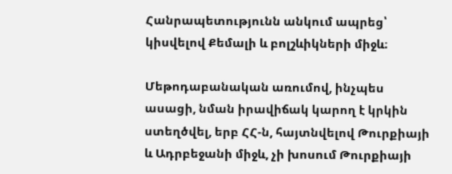Հանրապետությունն անկում ապրեց՝ կիսվելով Քեմալի և բոլշևիկների միջև։

Մեթոդաբանական առումով, ինչպես ասացի, նման իրավիճակ կարող է կրկին ստեղծվել, երբ ՀՀ-ն, հայտնվելով Թուրքիայի և Ադրբեջանի միջև, չի խոսում Թուրքիայի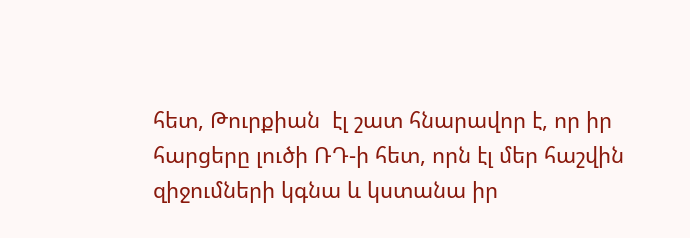հետ, Թուրքիան  էլ շատ հնարավոր է, որ իր հարցերը լուծի ՌԴ-ի հետ, որն էլ մեր հաշվին զիջումների կգնա և կստանա իր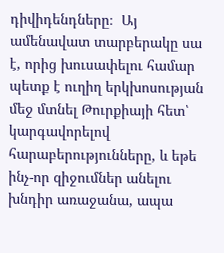դիվիդենդները։  Այ ամենավատ տարբերակը սա է, որից խուսափելու համար պետք է ուղիղ երկխոսության մեջ մտնել Թուրքիայի հետ՝ կարգավորելով հարաբերությունները, և եթե ինչ-որ զիջումներ անելու խնդիր առաջանա, ապա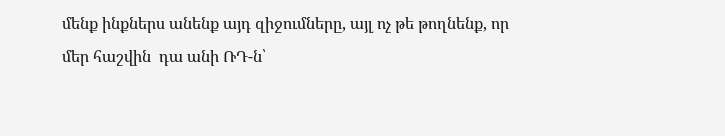մենք ինքներս անենք այդ զիջումները, այլ ոչ թե թողնենք, որ մեր հաշվին  դա անի ՌԴ-ն՝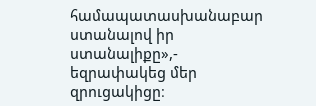համապատասխանաբար ստանալով իր ստանալիքը»,- եզրափակեց մեր զրուցակիցը։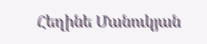Հեղինե Մանուկյան